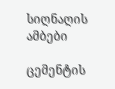სიღნაღის ამბები

ცემენტის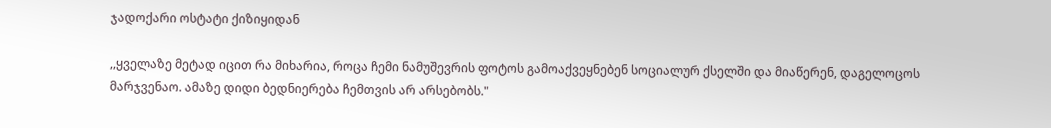ჯადოქარი ოსტატი ქიზიყიდან

,,ყველაზე მეტად იცით რა მიხარია, როცა ჩემი ნამუშევრის ფოტოს გამოაქვეყნებენ სოციალურ ქსელში და მიაწერენ, დაგელოცოს მარჯვენაო. ამაზე დიდი ბედნიერება ჩემთვის არ არსებობს."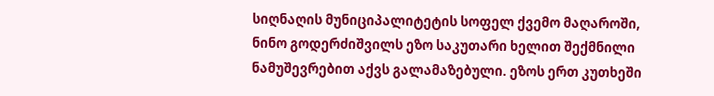სიღნაღის მუნიციპალიტეტის სოფელ ქვემო მაღაროში, ნინო გოდერძიშვილს ეზო საკუთარი ხელით შექმნილი ნამუშევრებით აქვს გალამაზებული. ეზოს ერთ კუთხეში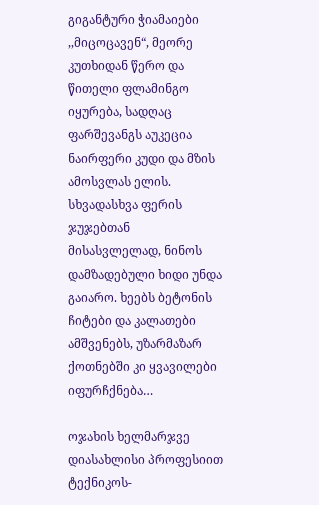გიგანტური ჭიამაიები ,,მიცოცავენ“, მეორე კუთხიდან წერო და წითელი ფლამინგო იყურება, სადღაც ფარშევანგს აუკეცია ნაირფერი კუდი და მზის ამოსვლას ელის. სხვადასხვა ფერის ჯუჯებთან მისასვლელად, ნინოს დამზადებული ხიდი უნდა გაიარო. ხეებს ბეტონის ჩიტები და კალათები ამშვენებს, უზარმაზარ ქოთნებში კი ყვავილები იფურჩქნება…

ოჯახის ხელმარჯვე დიასახლისი პროფესიით ტექნიკოს-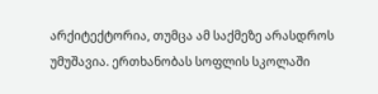არქიტექტორია, თუმცა ამ საქმეზე არასდროს უმუშავია. ერთხანობას სოფლის სკოლაში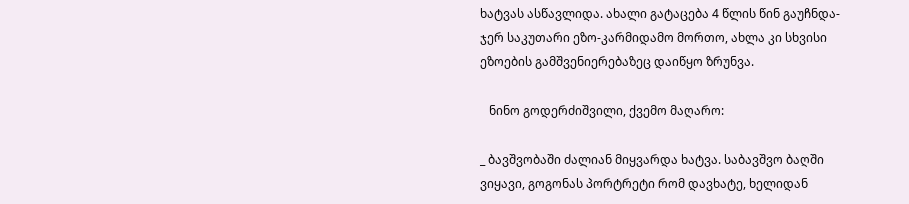ხატვას ასწავლიდა. ახალი გატაცება 4 წლის წინ გაუჩნდა- ჯერ საკუთარი ეზო-კარმიდამო მორთო, ახლა კი სხვისი ეზოების გამშვენიერებაზეც დაიწყო ზრუნვა.

   ნინო გოდერძიშვილი, ქვემო მაღარო:

_ ბავშვობაში ძალიან მიყვარდა ხატვა. საბავშვო ბაღში ვიყავი, გოგონას პორტრეტი რომ დავხატე, ხელიდან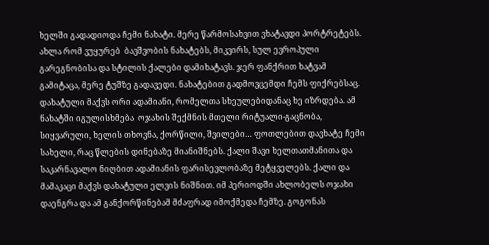ხელში გადადიოდა ჩემი ნახატი. მერე წარმოსახვით ვხატავდი პორტრეტებს. ახლა რომ ვუყურებ  ბავშვობის ნახატებს, მიკვირს, სულ ევროპული გარეგნობისა და სტილის ქალები დამიხატავს. ჯერ ფანქრით ხატვამ გამიტაცა, მერე ტუშზე გადავედი. ნახატებით გადმოვცემდი ჩემს ფიქრებსაც. დახატული მაქვს ორი ადამიანი, რომელთა სხეულებიდანაც ხე იზრდება. ამ ნახატში იგულისხმება  ოჯახის შექმნის მთელი რიტუალი-გაცნობა, სიყვარული, ხელის თხოვნა, ქორწილი, შვილები… ფოთლებით დავხატე ჩემი სახელი, რაც წლების დინებაზე მიანიშნებს. ქალი შავი ხელთათმანითა და საკარნავალო ნიღბით ადამიანის ფარისევლობაზე მეტყველებს. ქალი და მამაკაცი მაქვს დახატული ელვის ნიშნით. იმ პერიოდში ახლობელს ოჯახი დაენგრა და ამ განქორწინებამ მძაფრად იმოქმედა ჩემზე. გოგონას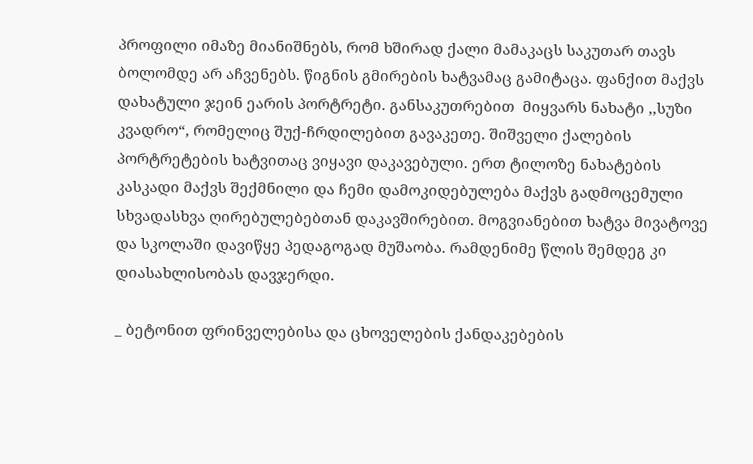პროფილი იმაზე მიანიშნებს, რომ ხშირად ქალი მამაკაცს საკუთარ თავს ბოლომდე არ აჩვენებს. წიგნის გმირების ხატვამაც გამიტაცა. ფანქით მაქვს დახატული ჯეინ ეარის პორტრეტი. განსაკუთრებით  მიყვარს ნახატი ,,სუზი კვადრო“, რომელიც შუქ-ჩრდილებით გავაკეთე. შიშველი ქალების პორტრეტების ხატვითაც ვიყავი დაკავებული. ერთ ტილოზე ნახატების კასკადი მაქვს შექმნილი და ჩემი დამოკიდებულება მაქვს გადმოცემული სხვადასხვა ღირებულებებთან დაკავშირებით. მოგვიანებით ხატვა მივატოვე და სკოლაში დავიწყე პედაგოგად მუშაობა. რამდენიმე წლის შემდეგ კი დიასახლისობას დავჯერდი.

_ ბეტონით ფრინველებისა და ცხოველების ქანდაკებების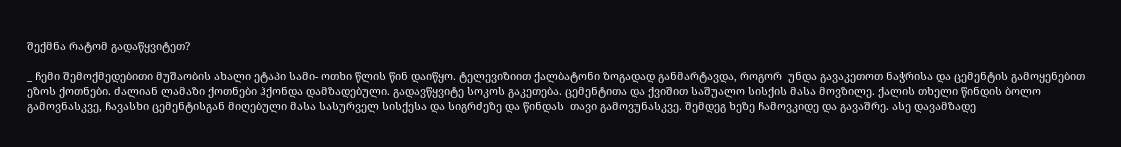შექმნა რატომ გადაწყვიტეთ?

_ ჩემი შემოქმედებითი მუშაობის ახალი ეტაპი სამი- ოთხი წლის წინ დაიწყო. ტელევიზიით ქალბატონი ზოგადად განმარტავდა, როგორ  უნდა გავაკეთოთ ნაჭრისა და ცემენტის გამოყენებით ეზოს ქოთნები. ძალიან ლამაზი ქოთნები ჰქონდა დამზადებული. გადავწყვიტე სოკოს გაკეთება. ცემენტითა და ქვიშით საშუალო სისქის მასა მოვზილე. ქალის თხელი წინდის ბოლო გამოვნასკვე, ჩავასხი ცემენტისგან მიღებული მასა სასურველ სისქესა და სიგრძეზე და წინდას  თავი გამოვუნასკვე. შემდეგ ხეზე ჩამოვკიდე და გავაშრე. ასე დავამზადე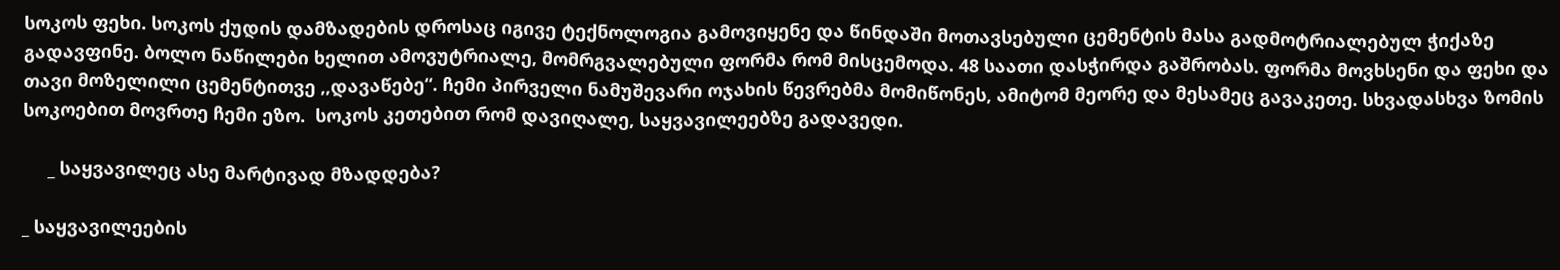სოკოს ფეხი. სოკოს ქუდის დამზადების დროსაც იგივე ტექნოლოგია გამოვიყენე და წინდაში მოთავსებული ცემენტის მასა გადმოტრიალებულ ჭიქაზე გადავფინე. ბოლო ნაწილები ხელით ამოვუტრიალე, მომრგვალებული ფორმა რომ მისცემოდა. 48 საათი დასჭირდა გაშრობას. ფორმა მოვხსენი და ფეხი და თავი მოზელილი ცემენტითვე ,,დავაწებე“. ჩემი პირველი ნამუშევარი ოჯახის წევრებმა მომიწონეს, ამიტომ მეორე და მესამეც გავაკეთე. სხვადასხვა ზომის სოკოებით მოვრთე ჩემი ეზო.  სოკოს კეთებით რომ დავიღალე, საყვავილეებზე გადავედი.

     _ საყვავილეც ასე მარტივად მზადდება?

_ საყვავილეების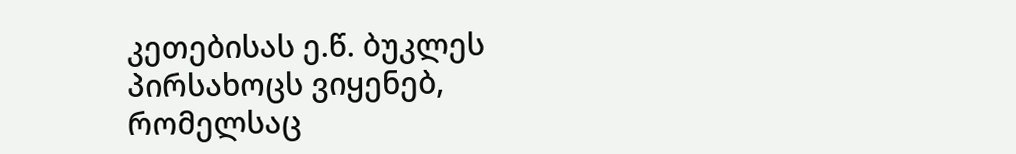კეთებისას ე.წ. ბუკლეს პირსახოცს ვიყენებ, რომელსაც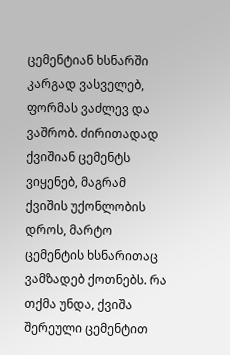ცემენტიან ხსნარში კარგად ვასველებ, ფორმას ვაძლევ და  ვაშრობ. ძირითადად ქვიშიან ცემენტს ვიყენებ, მაგრამ ქვიშის უქონლობის დროს, მარტო ცემენტის ხსნარითაც ვამზადებ ქოთნებს. რა თქმა უნდა, ქვიშა შერეული ცემენტით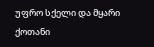უფრო სქელი და მყარი ქოთანი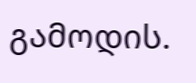გამოდის.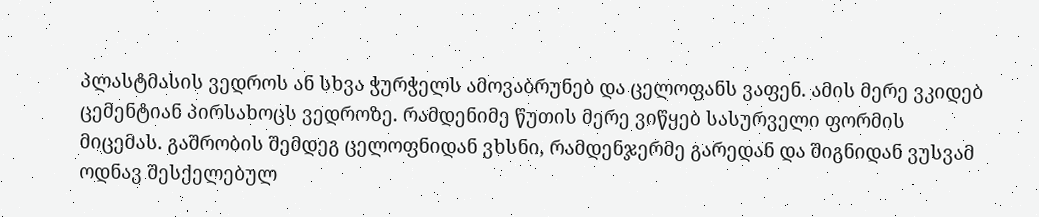პლასტმასის ვედროს ან სხვა ჭურჭელს ამოვაბრუნებ და ცელოფანს ვაფენ. ამის მერე ვკიდებ ცემენტიან პირსახოცს ვედროზე. რამდენიმე წუთის მერე ვიწყებ სასურველი ფორმის მიცემას. გაშრობის შემდეგ ცელოფნიდან ვხსნი, რამდენჯერმე გარედან და შიგნიდან ვუსვამ ოდნავ შესქელებულ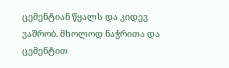ცემენტიან წყალს და კიდევ ვაშრობ. მხოლოდ ნაჭრითა და ცემენტით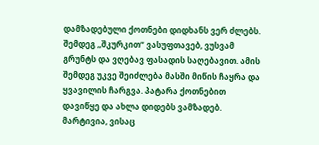დამზადებული ქოთნები დიდხანს ვერ ძლებს. შემდეგ ,,შკურკით“ ვასუფთავებ, ვუსვამ გრუნტს და ვღებავ ფასადის საღებავით. ამის შემდეგ უკვე შეიძლება მასში მიწის ჩაყრა და ყვავილის ჩარგვა. პატარა ქოთნებით დავიწყე და ახლა დიდებს ვამზადებ. მარტივია, ვისაც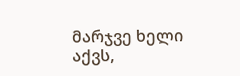მარჯვე ხელი აქვს,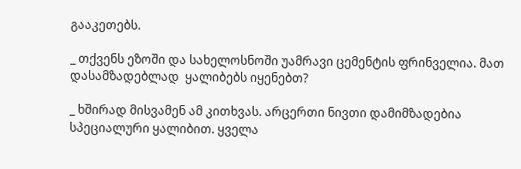გააკეთებს.

_ თქვენს ეზოში და სახელოსნოში უამრავი ცემენტის ფრინველია. მათ დასამზადებლად  ყალიბებს იყენებთ?

_ ხშირად მისვამენ ამ კითხვას. არცერთი ნივთი დამიმზადებია სპეციალური ყალიბით. ყველა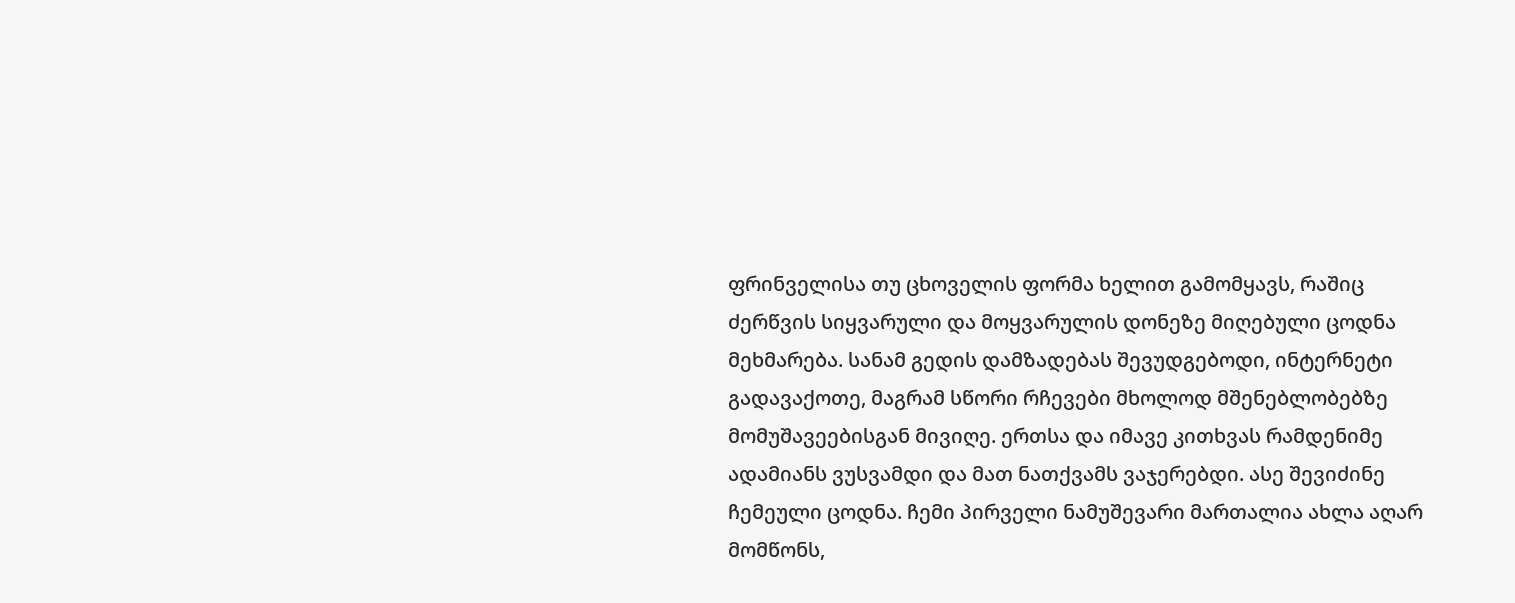ფრინველისა თუ ცხოველის ფორმა ხელით გამომყავს, რაშიც ძერწვის სიყვარული და მოყვარულის დონეზე მიღებული ცოდნა მეხმარება. სანამ გედის დამზადებას შევუდგებოდი, ინტერნეტი გადავაქოთე, მაგრამ სწორი რჩევები მხოლოდ მშენებლობებზე მომუშავეებისგან მივიღე. ერთსა და იმავე კითხვას რამდენიმე ადამიანს ვუსვამდი და მათ ნათქვამს ვაჯერებდი. ასე შევიძინე ჩემეული ცოდნა. ჩემი პირველი ნამუშევარი მართალია ახლა აღარ მომწონს,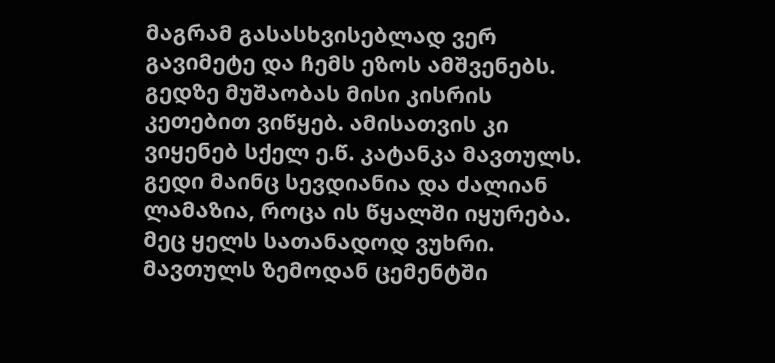მაგრამ გასასხვისებლად ვერ გავიმეტე და ჩემს ეზოს ამშვენებს. გედზე მუშაობას მისი კისრის კეთებით ვიწყებ. ამისათვის კი ვიყენებ სქელ ე.წ. კატანკა მავთულს. გედი მაინც სევდიანია და ძალიან ლამაზია, როცა ის წყალში იყურება. მეც ყელს სათანადოდ ვუხრი. მავთულს ზემოდან ცემენტში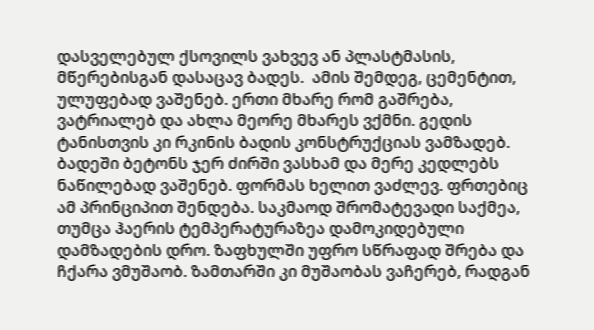დასველებულ ქსოვილს ვახვევ ან პლასტმასის, მწერებისგან დასაცავ ბადეს.  ამის შემდეგ, ცემენტით, ულუფებად ვაშენებ. ერთი მხარე რომ გაშრება, ვატრიალებ და ახლა მეორე მხარეს ვქმნი. გედის ტანისთვის კი რკინის ბადის კონსტრუქციას ვამზადებ. ბადეში ბეტონს ჯერ ძირში ვასხამ და მერე კედლებს ნაწილებად ვაშენებ. ფორმას ხელით ვაძლევ. ფრთებიც ამ პრინციპით შენდება. საკმაოდ შრომატევადი საქმეა, თუმცა ჰაერის ტემპერატურაზეა დამოკიდებული დამზადების დრო. ზაფხულში უფრო სწრაფად შრება და ჩქარა ვმუშაობ. ზამთარში კი მუშაობას ვაჩერებ, რადგან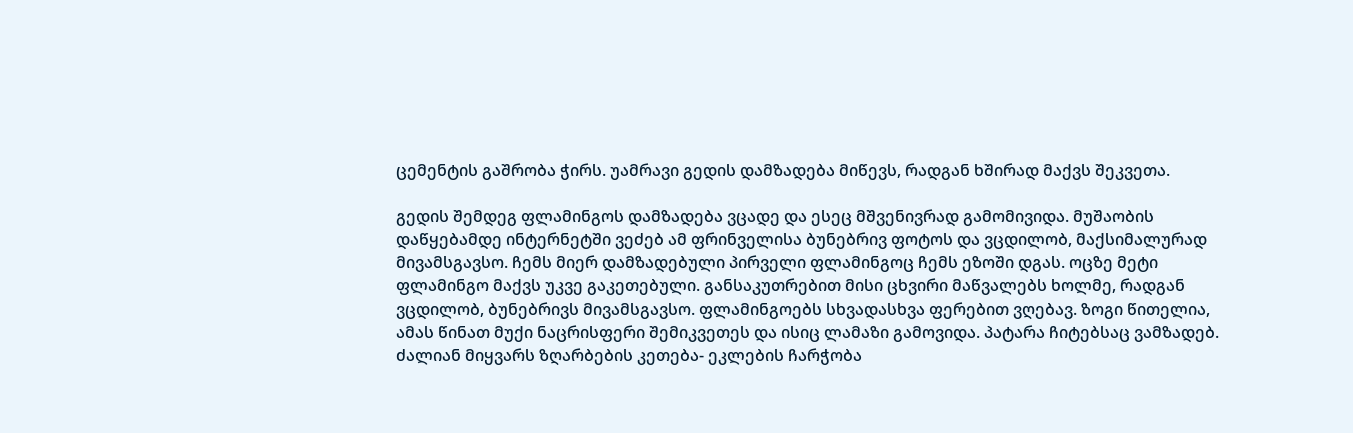ცემენტის გაშრობა ჭირს. უამრავი გედის დამზადება მიწევს, რადგან ხშირად მაქვს შეკვეთა.

გედის შემდეგ ფლამინგოს დამზადება ვცადე და ესეც მშვენივრად გამომივიდა. მუშაობის დაწყებამდე ინტერნეტში ვეძებ ამ ფრინველისა ბუნებრივ ფოტოს და ვცდილობ, მაქსიმალურად მივამსგავსო. ჩემს მიერ დამზადებული პირველი ფლამინგოც ჩემს ეზოში დგას. ოცზე მეტი ფლამინგო მაქვს უკვე გაკეთებული. განსაკუთრებით მისი ცხვირი მაწვალებს ხოლმე, რადგან ვცდილობ, ბუნებრივს მივამსგავსო. ფლამინგოებს სხვადასხვა ფერებით ვღებავ. ზოგი წითელია, ამას წინათ მუქი ნაცრისფერი შემიკვეთეს და ისიც ლამაზი გამოვიდა. პატარა ჩიტებსაც ვამზადებ. ძალიან მიყვარს ზღარბების კეთება- ეკლების ჩარჭობა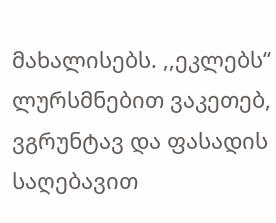მახალისებს. ,,ეკლებს“ ლურსმნებით ვაკეთებ, ვგრუნტავ და ფასადის საღებავით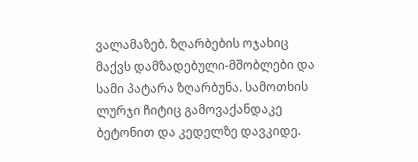ვალამაზებ. ზღარბების ოჯახიც მაქვს დამზადებული-მშობლები და სამი პატარა ზღარბუნა. სამოთხის ლურჯი ჩიტიც გამოვაქანდაკე ბეტონით და კედელზე დავკიდე.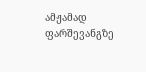ამჟამად ფარშევანგზე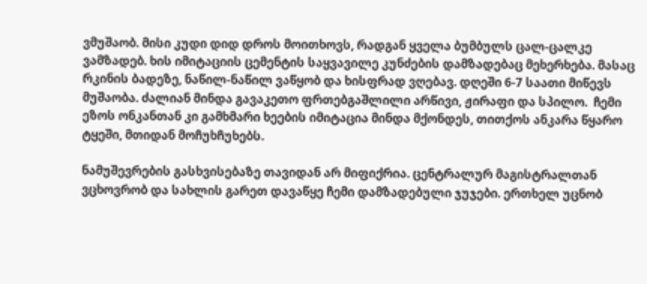ვმუშაობ. მისი კუდი დიდ დროს მოითხოვს, რადგან ყველა ბუმბულს ცალ-ცალკე ვამზადებ. ხის იმიტაციის ცემენტის საყვავილე კუნძების დამზადებაც მეხერხება. მასაც რკინის ბადეზე, ნაწილ-ნაწილ ვაწყობ და ხისფრად ვღებავ. დღეში 6-7 საათი მიწევს მუშაობა. ძალიან მინდა გავაკეთო ფრთებგაშლილი არწივი, ჟირაფი და სპილო.  ჩემი ეზოს ონკანთან კი გამხმარი ხეების იმიტაცია მინდა მქონდეს, თითქოს ანკარა წყარო  ტყეში, მთიდან მოჩუხჩუხებს.

ნამუშევრების გასხვისებაზე თავიდან არ მიფიქრია. ცენტრალურ მაგისტრალთან ვცხოვრობ და სახლის გარეთ დავაწყე ჩემი დამზადებული ჯუჯები. ერთხელ უცნობ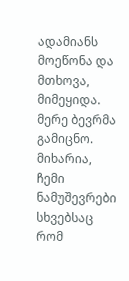ადამიანს მოეწონა და მთხოვა, მიმეყიდა. მერე ბევრმა გამიცნო. მიხარია, ჩემი ნამუშევრები სხვებსაც რომ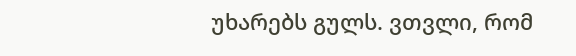უხარებს გულს. ვთვლი, რომ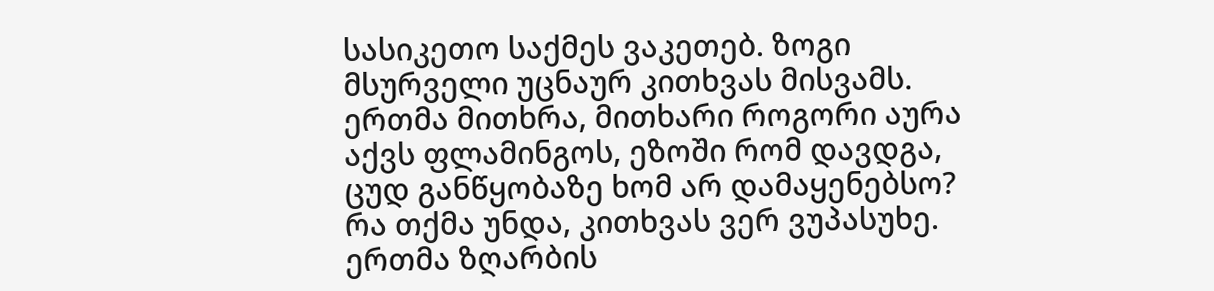სასიკეთო საქმეს ვაკეთებ. ზოგი მსურველი უცნაურ კითხვას მისვამს. ერთმა მითხრა, მითხარი როგორი აურა აქვს ფლამინგოს, ეზოში რომ დავდგა, ცუდ განწყობაზე ხომ არ დამაყენებსო? რა თქმა უნდა, კითხვას ვერ ვუპასუხე. ერთმა ზღარბის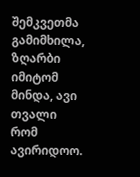შემკვეთმა გამიმხილა, ზღარბი იმიტომ მინდა, ავი თვალი რომ ავირიდოო.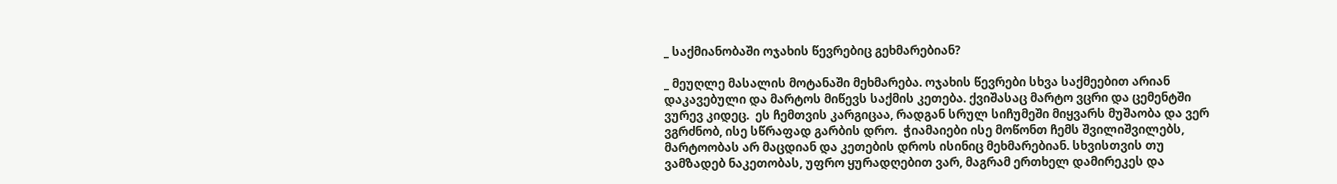_ საქმიანობაში ოჯახის წევრებიც გეხმარებიან?

_ მეუღლე მასალის მოტანაში მეხმარება. ოჯახის წევრები სხვა საქმეებით არიან დაკავებული და მარტოს მიწევს საქმის კეთება. ქვიშასაც მარტო ვცრი და ცემენტში ვურევ კიდეც.  ეს ჩემთვის კარგიცაა, რადგან სრულ სიჩუმეში მიყვარს მუშაობა და ვერ ვგრძნობ, ისე სწრაფად გარბის დრო.  ჭიამაიები ისე მოწონთ ჩემს შვილიშვილებს, მარტოობას არ მაცდიან და კეთების დროს ისინიც მეხმარებიან. სხვისთვის თუ ვამზადებ ნაკეთობას, უფრო ყურადღებით ვარ, მაგრამ ერთხელ დამირეკეს და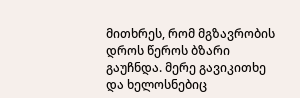მითხრეს, რომ მგზავრობის დროს წეროს ბზარი გაუჩნდა. მერე გავიკითხე და ხელოსნებიც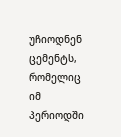უჩიოდნენ ცემენტს, რომელიც იმ პერიოდში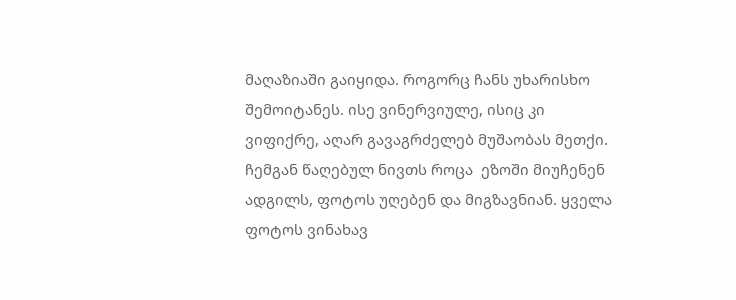მაღაზიაში გაიყიდა. როგორც ჩანს უხარისხო შემოიტანეს. ისე ვინერვიულე, ისიც კი ვიფიქრე, აღარ გავაგრძელებ მუშაობას მეთქი.  ჩემგან წაღებულ ნივთს როცა  ეზოში მიუჩენენ ადგილს, ფოტოს უღებენ და მიგზავნიან. ყველა ფოტოს ვინახავ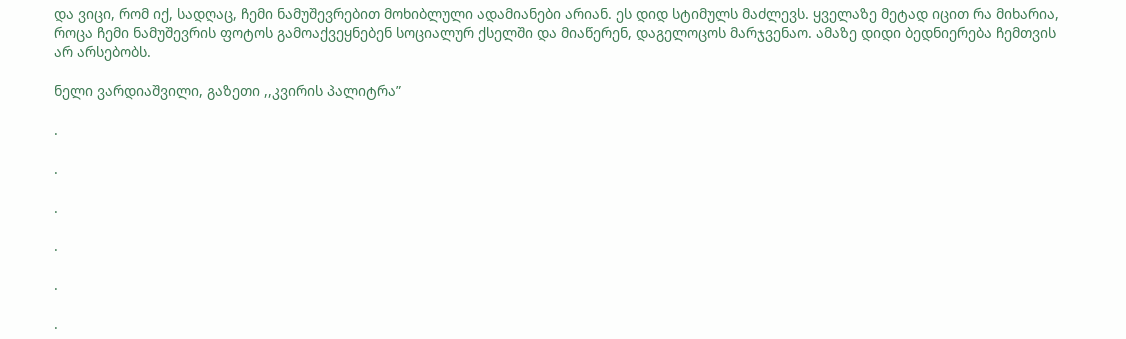და ვიცი, რომ იქ, სადღაც, ჩემი ნამუშევრებით მოხიბლული ადამიანები არიან. ეს დიდ სტიმულს მაძლევს. ყველაზე მეტად იცით რა მიხარია, როცა ჩემი ნამუშევრის ფოტოს გამოაქვეყნებენ სოციალურ ქსელში და მიაწერენ, დაგელოცოს მარჯვენაო. ამაზე დიდი ბედნიერება ჩემთვის არ არსებობს.

ნელი ვარდიაშვილი, გაზეთი ,,კვირის პალიტრა”

.

.

.

.

.

.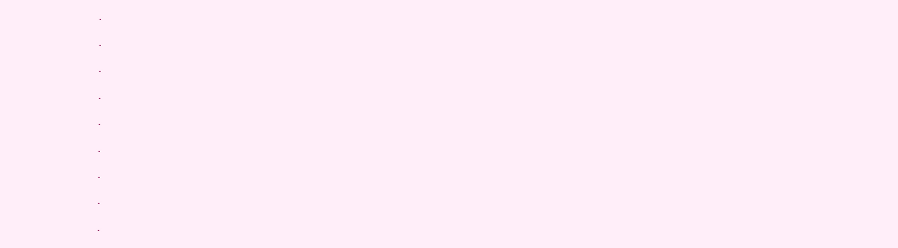.

.

.

.

.

.

.

.

.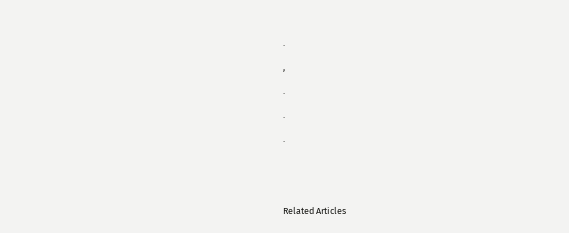.

,

.

.

.





Related Articles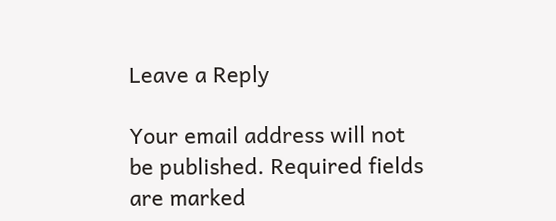Leave a Reply

Your email address will not be published. Required fields are marked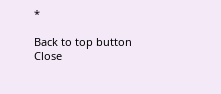*

Back to top button
Close